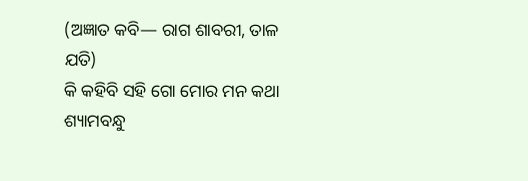(ଅଜ୍ଞାତ କବି— ରାଗ ଶାବରୀ, ତାଳ ଯତି)
କି କହିବି ସହି ଗୋ ମୋର ମନ କଥା
ଶ୍ୟାମବନ୍ଧୁ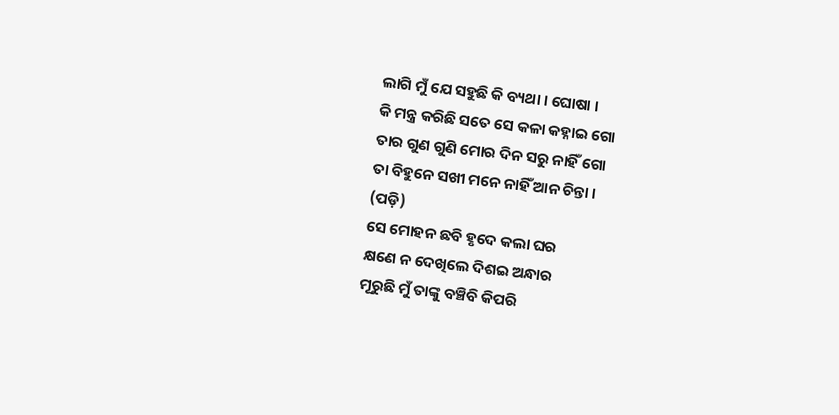ଲାଗି ମୁଁ ଯେ ସହୁଛି କି ବ୍ୟଥା । ଘୋଷା ।
କି ମନ୍ତ୍ର କରିଛି ସତେ ସେ କଳା କହ୍ନାଇ ଗୋ
ତାର ଗୁଣ ଗୁଣି ମୋର ଦିନ ସରୁ ନାହିଁ ଗୋ
ତା ବିହୁନେ ସଖୀ ମନେ ନାହିଁ ଆନ ଚିନ୍ତା ।
(ପଡ଼ି)
ସେ ମୋହନ ଛବି ହୃଦେ କଲା ଘର
କ୍ଷଣେ ନ ଦେଖିଲେ ଦିଶଇ ଅନ୍ଧାର
ମୂରୁଛି ମୁଁ ତାଙ୍କୁ ବଞ୍ଚିବି କିପରି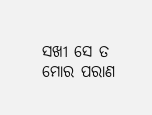ସଖୀ ସେ ତ ମୋର ପରାଣ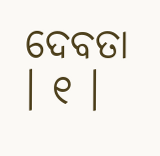ଦେବତା । ୧ ।